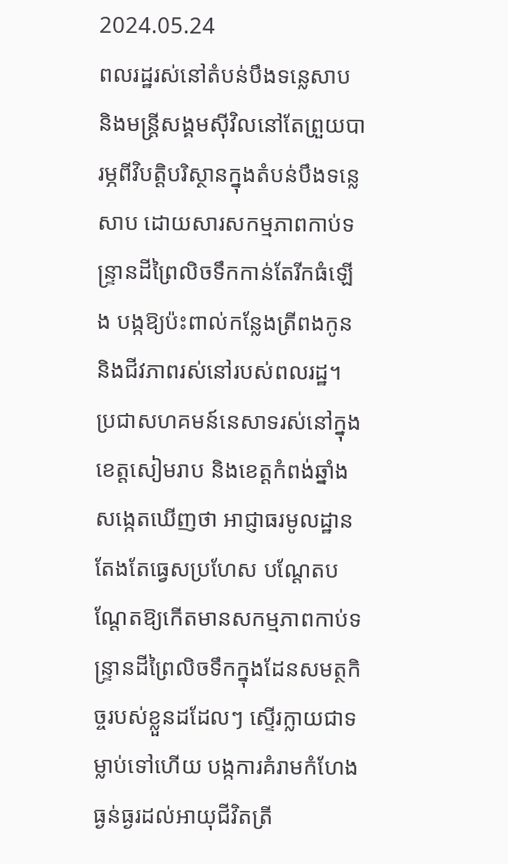2024.05.24
ពលរដ្ឋរស់នៅតំបន់បឹងទន្លេសាប និងមន្ត្រីសង្គមស៊ីវិលនៅតែព្រួយបារម្ភពីវិបត្តិបរិស្ថានក្នុងតំបន់បឹងទន្លេសាប ដោយសារសកម្មភាពកាប់ទន្ទ្រានដីព្រៃលិចទឹកកាន់តែរីកធំឡើង បង្កឱ្យប៉ះពាល់កន្លែងត្រីពងកូន និងជីវភាពរស់នៅរបស់ពលរដ្ឋ។
ប្រជាសហគមន៍នេសាទរស់នៅក្នុងខេត្តសៀមរាប និងខេត្តកំពង់ឆ្នាំង សង្កេតឃើញថា អាជ្ញាធរមូលដ្ឋានតែងតែធ្វេសប្រហែស បណ្តែតបណ្តែតឱ្យកើតមានសកម្មភាពកាប់ទន្ទ្រានដីព្រៃលិចទឹកក្នុងដែនសមត្ថកិច្ចរបស់ខ្លួនដដែលៗ ស្ទើរក្លាយជាទម្លាប់ទៅហើយ បង្កការគំរាមកំហែងធ្ងន់ធ្ងរដល់អាយុជីវិតត្រី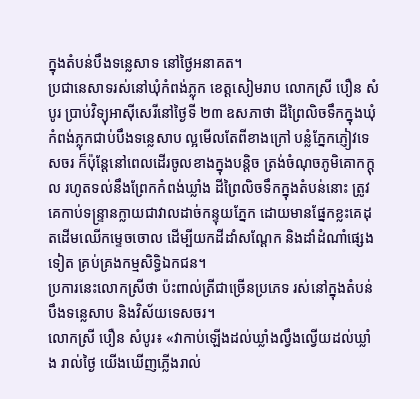ក្នុងតំបន់បឹងទន្លេសាទ នៅថ្ងៃអនាគត។
ប្រជានេសាទរស់នៅឃុំកំពង់ភ្លុក ខេត្តសៀមរាប លោកស្រី បឿន សំបូរ ប្រាប់វិទ្យុអាស៊ីសេរីនៅថ្ងៃទី ២៣ ឧសភាថា ដីព្រៃលិចទឹកក្នុងឃុំកំពង់ភ្លុកជាប់បឹងទន្លេសាប ល្អមើលតែពីខាងក្រៅ បន្លំភ្នែកភ្ញៀវទេសចរ ក៏ប៉ុន្តែនៅពេលដើរចូលខាងក្នុងបន្តិច ត្រង់ចំណុចភូមិគោកក្តុល រហូតទល់នឹងព្រែកកំពង់ឃ្លាំង ដីព្រៃលិចទឹកក្នុងតំបន់នោះ ត្រូវគេកាប់ទន្ទ្រានក្លាយជាវាលដាច់កន្ទុយភ្នែក ដោយមានផ្នែកខ្លះគេដុតដើមឈើកម្ទេចចោល ដើម្បីយកដីដាំសណ្តែក និងដាំដំណាំផ្សេងទៀត គ្រប់គ្រងកម្មសិទ្ធិឯកជន។
ប្រការនេះលោកស្រីថា ប៉ះពាល់ត្រីជាច្រើនប្រភេទ រស់នៅក្នុងតំបន់បឹងទន្លេសាប និងវិស័យទេសចរ។
លោកស្រី បឿន សំបូរ៖ «វាកាប់ឡើងដល់ឃ្លាំងល្វឹងល្វើយដល់ឃ្លាំង រាល់ថ្ងៃ យើងឃើញភ្លើងរាល់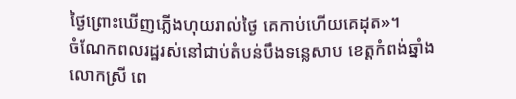ថ្ងៃព្រោះឃើញភ្លើងហុយរាល់ថ្ងៃ គេកាប់ហើយគេដុត»។
ចំណែកពលរដ្ឋរស់នៅជាប់តំបន់បឹងទន្លេសាប ខេត្តកំពង់ឆ្នាំង លោកស្រី ពេ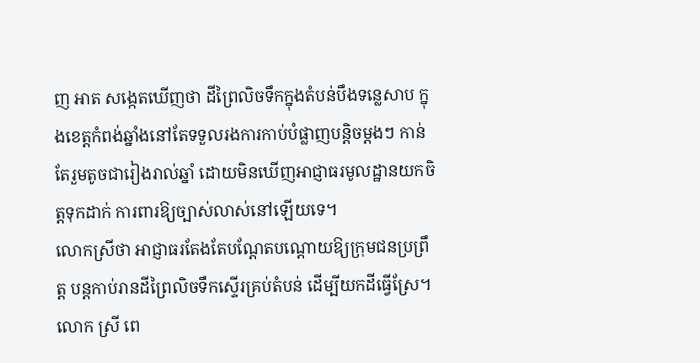ញ អាត សង្កេតឃើញថា ដីព្រៃលិចទឹកក្នុងតំបន់បឹងទន្លេសាប ក្នុងខេត្តកំពង់ឆ្នាំងនៅតែទទួលរងការកាប់បំផ្លាញបន្តិចម្តងៗ កាន់តែរួមតូចជារៀងរាល់ឆ្នាំ ដោយមិនឃើញអាជ្ញាធរមូលដ្ឋានយកចិត្តទុកដាក់ ការពារឱ្យច្បាស់លាស់នៅឡើយទេ។
លោកស្រីថា អាជ្ញាធរតែងតែបណ្តែតបណ្តោយឱ្យក្រុមជនប្រព្រឹត្ត បន្តកាប់រានដីព្រៃលិចទឹកស្ទើរគ្រប់តំបន់ ដើម្បីយកដីធ្វើស្រែ។
លោក ស្រី ពេ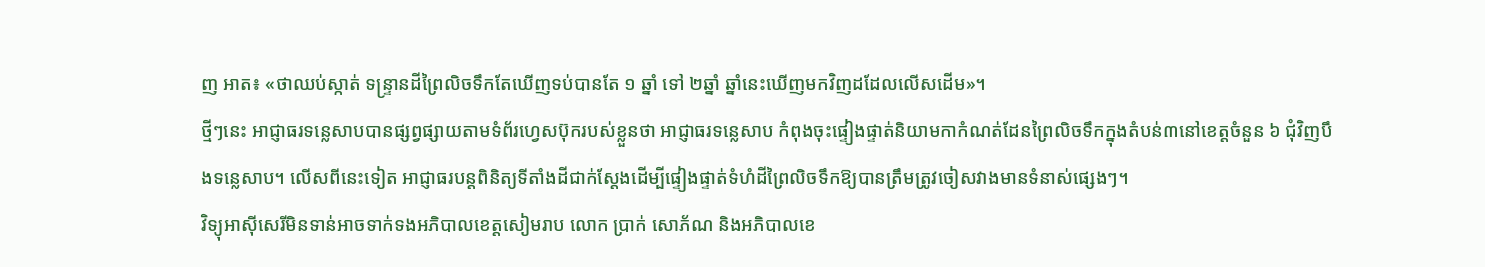ញ អាត៖ «ថាឈប់ស្កាត់ ទន្ទ្រានដីព្រៃលិចទឹកតែឃើញទប់បានតែ ១ ឆ្នាំ ទៅ ២ឆ្នាំ ឆ្នាំនេះឃើញមកវិញដដែលលើសដើម»។
ថ្មីៗនេះ អាជ្ញាធរទន្លេសាបបានផ្សព្វផ្សាយតាមទំព័រហ្វេសប៊ុករបស់ខ្លួនថា អាជ្ញាធរទន្លេសាប កំពុងចុះផ្ទៀងផ្ទាត់និយាមកាកំណត់ដែនព្រៃលិចទឹកក្នុងតំបន់៣នៅខេត្តចំនួន ៦ ជុំវិញបឹងទន្លេសាប។ លើសពីនេះទៀត អាជ្ញាធរបន្តពិនិត្យទីតាំងដីជាក់ស្តែងដើម្បីផ្ទៀងផ្ទាត់ទំហំដីព្រៃលិចទឹកឱ្យបានត្រឹមត្រូវចៀសវាងមានទំនាស់ផ្សេងៗ។
វិទ្យុអាស៊ីសេរីមិនទាន់អាចទាក់ទងអភិបាលខេត្តសៀមរាប លោក ប្រាក់ សោភ័ណ និងអភិបាលខេ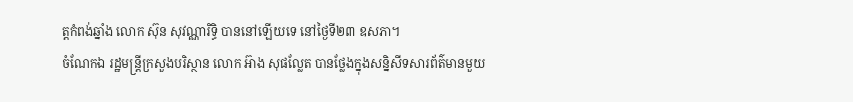ត្តកំពង់ឆ្នាំង លោក ស៊ុន សុវណ្ណារិទ្ធិ បាននៅឡើយទេ នៅថ្ងៃទី២៣ ឧសភា។
ចំណែកឯ រដ្ឋមន្ត្រីក្រសួងបរិស្ថាន លោក អ៊ាង សុផល្លែត បានថ្លែងក្នុងសន្និសីទសារព័ត៌មានមួយ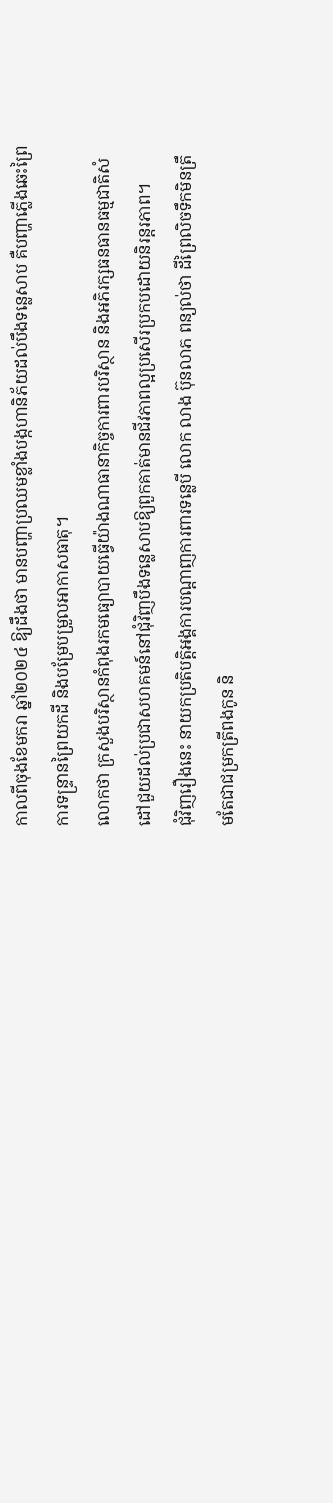កាលពីចុងខែមករា ឆ្នាំ២០២៤ ឱ្យដឹងថា មានបញ្ហាប្រឈមខ្លាំងបង្កហានិភ័យដល់បឹងទន្លេសាប គឺបញ្ហាភ្លើងឆេះព្រៃ ការទន្ទ្រានព្រៃយកដី និងបម្រែបម្រួលអាកាសធាតុ។
លោកថា ក្រសួងបរិស្ថានកំពុងរកមធ្យោបាយធ្វើយ៉ាងណាធានាកិច្ចការពារបរិស្ថាន និងអភិរក្សធនធានធម្មជាតិសំដៅជួយដល់ប្រជាសហគមន៍នៅជុំវិញបឹងទន្លេសាបឱ្យពួកគាត់មានជីវភាពល្អប្រសើរប្រកបដោយនិរន្តរភាព។
ជុំវិញរឿងនេះ នាយកប្រតិបត្តិអង្គការបណ្ដាញការពារទន្លេបី លោក លាង ប៊ុនលាភ ពន្យល់ថា ដីព្រៃលិចទឹកមិនត្រឹមតែជាជម្រកត្រីពងកូន និ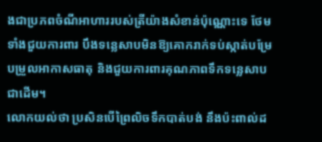ងជាប្រភពចំណីអាហាររបស់ត្រីយ៉ាងសំខាន់ប៉ុណ្ណោះទេ ថែមទាំងជួយការពារ បឹងទន្លេសាបមិនឱ្យគោករាក់ទប់ស្កាត់បម្រែបម្រួលអាកាសធាតុ និងជួយការពារគុណភាពទឹកទន្លេសាបជាដើម។
លោកយល់ថា ប្រសិនបើព្រៃលិចទឹកបាត់បង់ នឹងប៉ះពាល់ដ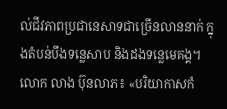ល់ជីវភាពប្រជានេសាទជាច្រើនលាននាក់ ក្នុងតំបន់បឹងទន្លេសាប និងដងទន្លេមេគង្គ។
លោក លាង ប៊ុនលាភ៖ «បរិយាកាសកំ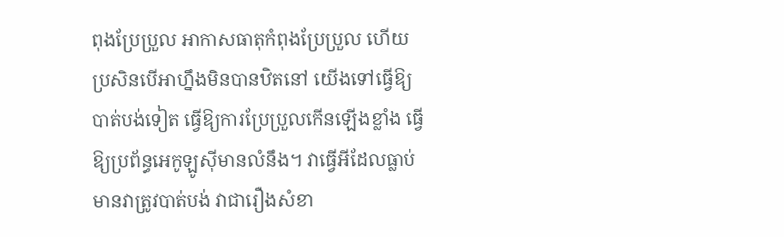ពុងប្រែប្រួល អាកាសធាតុកំពុងប្រែប្រួល ហើយប្រសិនបើអាហ្នឹងមិនបានឋិតនៅ យើងទៅធ្វើឱ្យបាត់បង់ទៀត ធ្វើឱ្យការប្រែប្រួលកើនឡើងខ្លាំង ធ្វើឱ្យប្រព័ន្ធអេកូឡូស៊ីមានលំនឹង។ វាធ្វើអីដែលធ្លាប់មានវាត្រូវបាត់បង់ វាជារឿងសំខា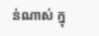ន់ណាស់ ក្នុ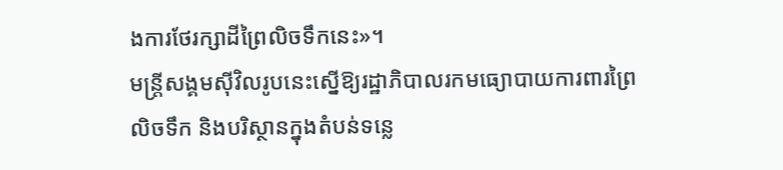ងការថែរក្សាដីព្រៃលិចទឹកនេះ»។
មន្ត្រីសង្គមស៊ីវិលរូបនេះស្នើឱ្យរដ្ឋាភិបាលរកមធ្យោបាយការពារព្រៃលិចទឹក និងបរិស្ថានក្នុងតំបន់ទន្លេ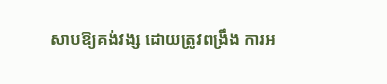សាបឱ្យគង់វង្ស ដោយត្រូវពង្រឹង ការអ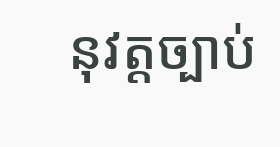នុវត្តច្បាប់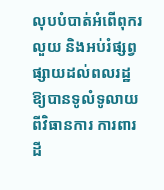លុបបំបាត់អំពើពុករលួយ និងអប់រំផ្សព្វផ្សាយដល់ពលរដ្ឋឱ្យបានទូលំទូលាយពីវិធានការ ការពារដី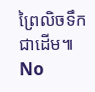ព្រៃលិចទឹកជាដើម៕
No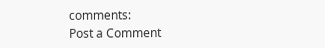comments:
Post a Comment